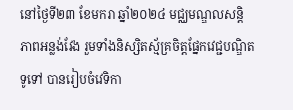នៅថ្ងៃទី២៣ ខែមករា ឆ្នាំ២០២៤ មជ្ឈមណ្ឌលសន្តិភាពអន្លង់វែង រួមទាំងនិស្សិតស្ម័គ្រចិត្តផ្នែកវេជ្ជបណ្ឌិតទូទៅ បានរៀបចំវេទិកា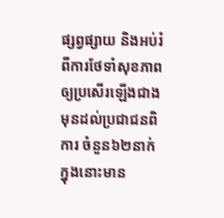ផ្សព្វផ្សាយ និងអប់រំពីការថែទាំសុខភាពឲ្យប្រសើរឡើងជាងមុនដល់ប្រជាជនពិការ ចំនួន៦២នាក់ ក្នុងនោះមាន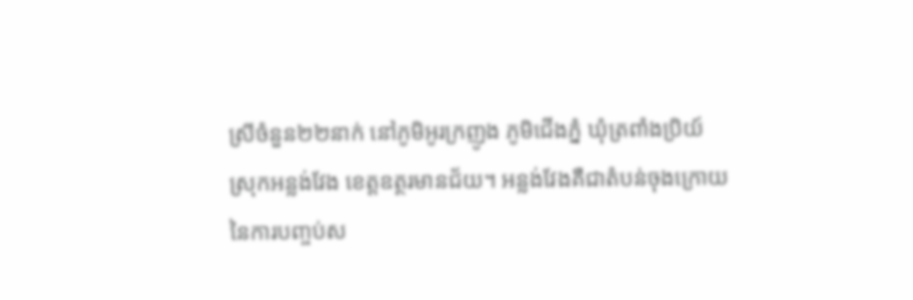ស្រីចំនួន២២នាក់ នៅភូមិអូរក្រញូង ភូមិជើងភ្នំ ឃុំត្រពាំងប្រិយ៍ ស្រុកអន្លង់វែង ខេត្តឧត្ថរមានជ័យ។ អន្លង់វែងគឺជាតំបន់ចុងក្រោយនៃការបញ្ចប់ស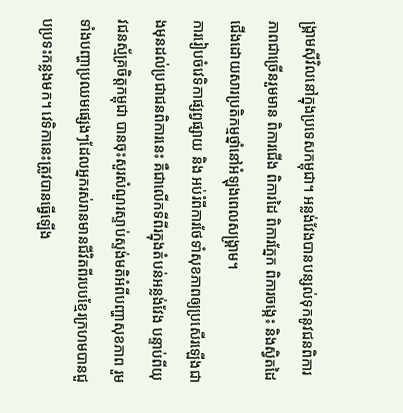ង្រ្គាមស៊ីវិលនៅក្នុងប្រទេសកម្ពុជា។ អន្លង់វែងបានបន្សល់ទុកនូវជនពិការភាពជាច្រើនរួមមាន ពិការជើង ពិការដៃ ពិការភ្នែក ពិការចង្កេះ និងស្វិតដៃជើងដោយសារប្រតិកម្មថ្នាំនៅអំឡុងពេលសង្រ្គាម។
ការរៀបចំវេទិកាផ្សព្វផ្សាយ និង អប់រំពីការថែទាំសុខភាពឲ្យប្រសើរឡើងជាងមុនដល់ប្រជាជនពិការនេះ គឺជាលើកទីពីរក្នុងតំបន់អន្លង់វែង បន្ទាប់ពីយុវជនស្ម័គ្រចិត្តកម្ពុជា បានចុះសួរសំណួរស្ទាប់ស្ទង់មតិអំពីបញ្ហាសុខភាព រួមទាំងបញ្ហាប្រឈមផ្សេងៗដែលអ្នករស់រានមានជីវិតពីរបបខ្មែរក្រហមបានជួបប្រទះកន្លងមក។ វេទិកានេះត្រូវបានធ្វើឡើង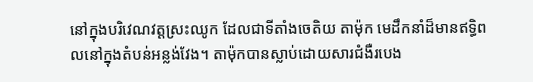នៅក្នុងបរិវេណវត្តស្រះឈូក ដែលជាទីតាំងចេតិយ តាម៉ុក មេដឹកនាំដ៏មានឥទ្ធិពលនៅក្នុងតំបន់អន្លង់វែង។ តាម៉ុកបានស្លាប់ដោយសារជំងឺរបេង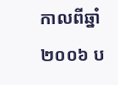កាលពីឆ្នាំ២០០៦ ប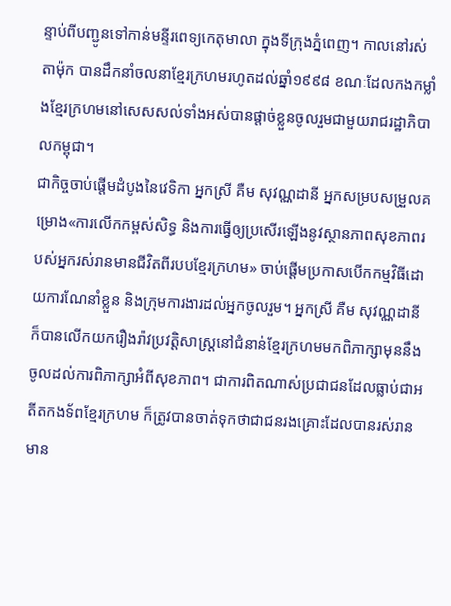ន្ទាប់ពីបញ្ជូនទៅកាន់មន្ទីរពេទ្យកេតុមាលា ក្នុងទីក្រុងភ្នំពេញ។ កាលនៅរស់ តាម៉ុក បានដឹកនាំចលនាខ្មែរក្រហមរហូតដល់ឆ្នាំ១៩៩៨ ខណៈដែលកងកម្លាំងខ្មែរក្រហមនៅសេសសល់ទាំងអស់បានផ្ដាច់ខ្លួនចូលរួមជាមួយរាជរដ្ឋាភិបាលកម្ពុជា។
ជាកិច្ចចាប់ផ្តើមដំបូងនៃវេទិកា អ្នកស្រី គឺម សុវណ្ណដានី អ្នកសម្របសម្រួលគម្រោង«ការលើកកម្ពស់សិទ្ធ និងការធ្វើឲ្យប្រសើរឡើងនូវស្ថានភាពសុខភាពរបស់អ្នករស់រានមានជីវិតពីរបបខ្មែរក្រហម» ចាប់ផ្ដើមប្រកាសបើកកម្មវិធីដោយការណែនាំខ្លួន និងក្រុមការងារដល់អ្នកចូលរួម។ អ្នកស្រី គឺម សុវណ្ណដានី ក៏បានលើកយករឿងរ៉ាវប្រវត្តិសាស្រ្តនៅជំនាន់ខ្មែរក្រហមមកពិភាក្សាមុននឹងចូលដល់ការពិភាក្សាអំពីសុខភាព។ ជាការពិតណាស់ប្រជាជនដែលធ្លាប់ជាអតីតកងទ័ពខ្មែរក្រហម ក៏ត្រូវបានចាត់ទុកថាជាជនរងគ្រោះដែលបានរស់រានមាន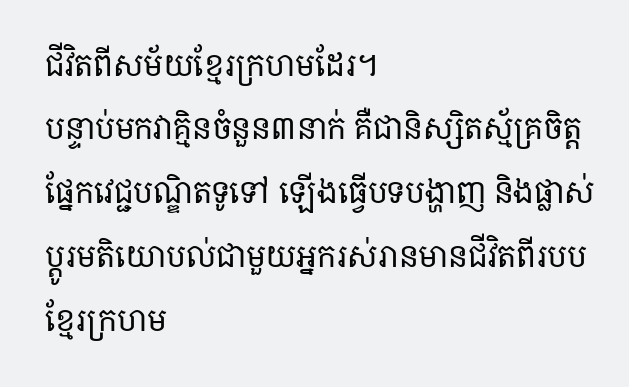ជីវិតពីសម័យខ្មែរក្រហមដែរ។
បន្ទាប់មកវាគ្មិនចំនួន៣នាក់ គឺជានិស្សិតស្ម័គ្រចិត្តផ្នែកវេជ្ជបណ្ឌិតទូទៅ ឡើងធ្វើបទបង្ហាញ និងផ្លាស់ប្ដូរមតិយោបល់ជាមួយអ្នករស់រានមានជីវិតពីរបបខ្មែរក្រហម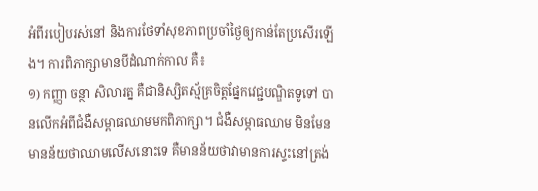អំពីរបៀបរស់នៅ និងការថែទាំសុខភាពប្រចាំថ្ងៃឲ្យកាន់តែប្រសើរឡើង។ ការពិភាក្សាមានបីដំណាក់កាល គឺ៖
១) កញ្ញា ចន្ថា សិលារត្ន គឺជានិស្សិតស្ម័គ្រចិត្តផ្នែកវេជ្ជបណ្ឌិតទូទៅ បានលើកអំពីជំងឺសម្ពាធឈាមមកពិភាក្សា។ ជំងឺសម្ភាធឈាម មិនមែនមានន័យថាឈាមលើសនោះទេ គឺមានន័យថាវាមានការស្ទះនៅត្រង់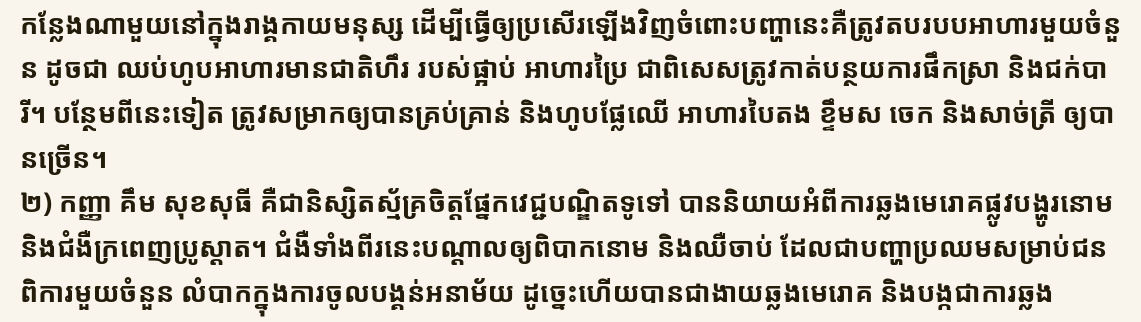កន្លែងណាមួយនៅក្នុងរាង្គកាយមនុស្ស ដើម្បីធ្វើឲ្យប្រសើរឡើងវិញចំពោះបញ្ហានេះគឺត្រូវតបរបបអាហារមួយចំនួន ដូចជា ឈប់ហូបអាហារមានជាតិហឹរ របស់ផ្អាប់ អាហារប្រៃ ជាពិសេសត្រូវកាត់បន្ថយការផឹកស្រា និងជក់បារី។ បន្ថែមពីនេះទៀត ត្រូវសម្រាកឲ្យបានគ្រប់គ្រាន់ និងហូបផ្លែឈើ អាហារបៃតង ខ្ទឹមស ចេក និងសាច់ត្រី ឲ្យបានច្រើន។
២) កញ្ញា គឹម សុខសុធី គឺជានិស្សិតស្ម័គ្រចិត្តផ្នែកវេជ្ជបណ្ឌិតទូទៅ បាននិយាយអំពីការឆ្លងមេរោគផ្លូវបង្ហូរនោម និងជំងឺក្រពេញប្រូស្តាត។ ជំងឺទាំងពីរនេះបណ្តាលឲ្យពិបាកនោម និងឈឺចាប់ ដែលជាបញ្ហាប្រឈមសម្រាប់ជនពិការមួយចំនួន លំបាកក្នុងការចូលបង្គន់អនាម័យ ដូច្នេះហើយបានជាងាយឆ្លងមេរោគ និងបង្កជាការឆ្លង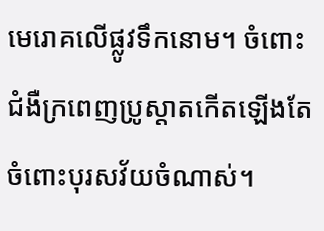មេរោគលើផ្លូវទឹកនោម។ ចំពោះជំងឺក្រពេញប្រូស្តាតកើតឡើងតែចំពោះបុរសវ័យចំណាស់។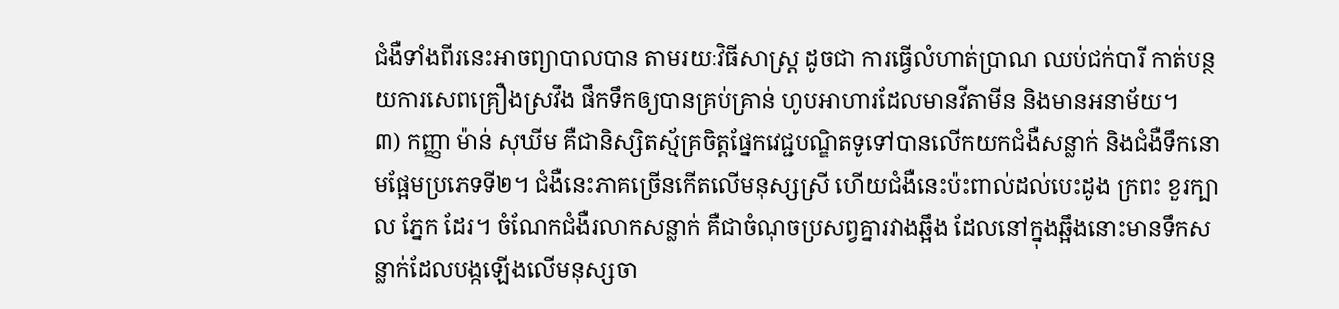ជំងឺទាំងពីរនេះអាចព្យាបាលបាន តាមរយៈវិធីសាស្រ្ត ដូចជា ការធ្វើលំហាត់ប្រាណ ឈប់ជក់បារី កាត់បន្ថយការសេពគ្រឿងស្រវឹង ផឹកទឹកឲ្យបានគ្រប់គ្រាន់ ហូបអាហារដែលមានវីតាមីន និងមានអនាម័យ។
៣) កញ្ញា ម៉ាន់ សុឃីម គឺជានិស្សិតស្ម័គ្រចិត្តផ្នែកវេជ្ជបណ្ឌិតទូទៅបានលើកយកជំងឺសន្លាក់ និងជំងឺទឹកនោមផ្អែមប្រភេទទី២។ ជំងឺនេះភាគច្រើនកើតលើមនុស្សស្រី ហើយជំងឺនេះប៉ះពាល់ដល់បេះដូង ក្រពះ ខួរក្បាល ភ្នែក ដែរ។ ចំណែកជំងឺរលាកសន្លាក់ គឺជាចំណុចប្រសព្វគ្នារវាងឆ្អឹង ដែលនៅក្នុងឆ្អឹងនោះមានទឹកសន្លាក់ដែលបង្កឡើងលើមនុស្សចា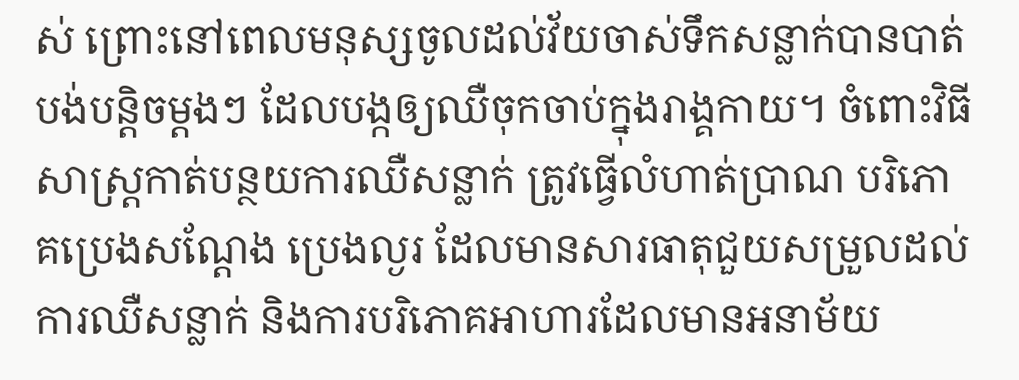ស់ ព្រោះនៅពេលមនុស្សចូលដល់វ័យចាស់ទឹកសន្លាក់បានបាត់បង់បន្តិចម្ដងៗ ដែលបង្កឲ្យឈឺចុកចាប់ក្នុងរាង្គកាយ។ ចំពោះវិធីសាស្រ្តកាត់បន្ថយការឈឺសន្លាក់ ត្រូវធ្វើលំហាត់ប្រាណ បរិភោគប្រេងសណ្ដែង ប្រេងល្ងរ ដែលមានសារធាតុជួយសម្រួលដល់ការឈឺសន្លាក់ និងការបរិភោគអាហារដែលមានអនាម័យ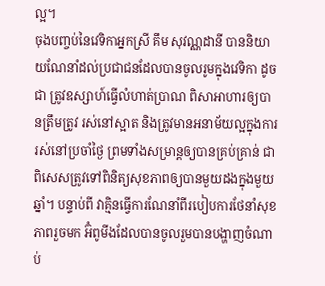ល្អ។
ចុងបញ្ចប់នៃវេទិកាអ្នកស្រី គឹម សុវណ្ណដានី បាននិយាយណែនាំដល់ប្រជាជនដែលបានចូលរូមក្នុងវេទិកា ដូចជា ត្រូវឧស្សាហ៍ធ្វើលំហាត់ប្រាណ ពិសាអាហារឲ្យបានត្រឹមត្រូវ រស់នៅស្អាត និងត្រូវមានអនាម័យល្អក្នុងការរស់នៅប្រចាំថ្ងៃ ព្រមទាំងសម្រាន្តឲ្យបានគ្រប់គ្រាន់ ជាពិសេសត្រូវទៅពិនិត្យសុខភាពឲ្យបានមួយដងក្នុងមួយឆ្នាំ។ បន្ទាប់ពី វាគ្មិនធ្វើការណែនាំពីរបៀបការថែនាំសុខភាពរួចមក អ៊ំពូមីងដែលបានចូលរួមបានបង្ហាញចំណាប់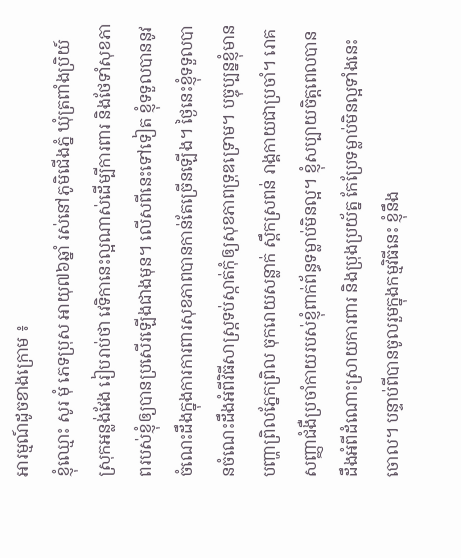អារម្មណ៍ដូចខាងក្រោម ៖
ខ្ញុំឈ្មោះ សូរ មុំ ភេទប្រុស អាយុ៧៦ឆ្នាំ រស់នៅភូមិជើងភ្នំ ឃុំត្រពាំងប្រិយ៍ ស្រុកអន្លង់វែង រៀបរាប់ថា វេទិកានេះល្អណាស់ដើម្បីការពារ និងថែទាំសុខភាពរបស់ខ្ញុំឲ្យបានប្រសើរឡើងជាងមុន។ លើសពីនេះទៅទៀត ខ្ញុំទទួលបាននូវចំណេះដឹងក្នុងការការពារសុខភាពបានកាន់តែច្រើនឡើង។ ថ្ងៃនេះខ្ញុំទទួលបានចំណេះដឹងអំពីវិធីសាស្រ្តទប់ស្កាត់កុំឲ្យសុខភាពទ្រុឌទ្រោម។ បច្ចុប្បន្នខ្ញុំមានបញ្ហាព្រិលភ្នែកព្រិល ចុករោយសន្លាក់ ស្ពឹកស្រពន់ រាង្គកាយជាប្រចាំ។ រោគសញ្ញាជំងឺប្រចាំកាយរបស់ខ្ញុំពាក់ព័ន្ធទម្លាប់មិនល្អ។ ខ្ញុំសប្បាយចិត្តពេលបានដឹងអំពីដំណោះស្រាយការពារ និងប្រុងប្រយ័ត្ន កែប្រែទម្លាប់មិនល្អទាំងនេះចោល។ បន្ទាប់ពីបានចូលរួមក្នុងកម្មវិធីនេះ ខ្ញុំនឹង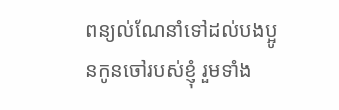ពន្យល់ណែនាំទៅដល់បងប្អូនកូនចៅរបស់ខ្ញុំ រួមទាំង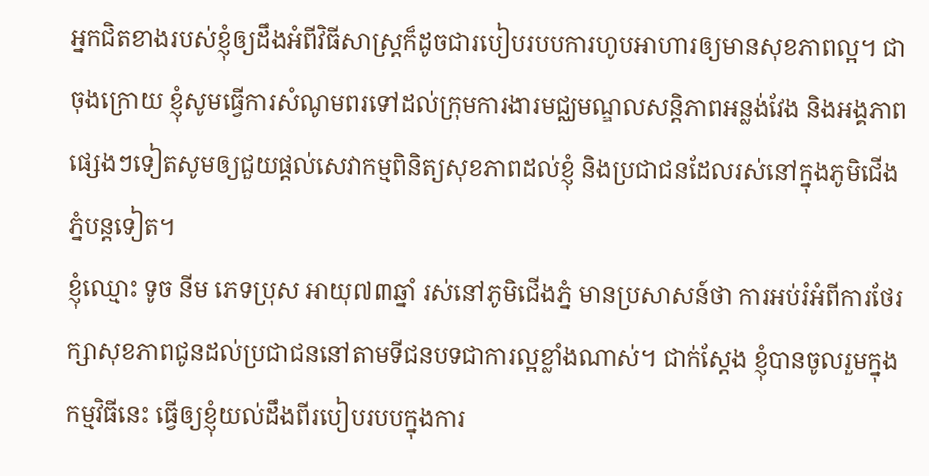អ្នកជិតខាងរបស់ខ្ញុំឲ្យដឹងអំពីវិធីសាស្រ្តក៏ដូចជារបៀបរបបការហូបអាហារឲ្យមានសុខភាពល្អ។ ជាចុងក្រោយ ខ្ញុំសូមធ្វើការសំណូមពរទៅដល់ក្រុមការងារមជ្ឈមណ្ឌលសន្តិភាពអន្លង់វែង និងអង្គភាពផ្សេងៗទៀតសូមឲ្យជួយផ្ដល់សេវាកម្មពិនិត្យសុខភាពដល់ខ្ញុំ និងប្រជាជនដែលរស់នៅក្នុងភូមិជើងភ្នំបន្តទៀត។
ខ្ញុំឈ្មោះ ទូច នីម ភេទប្រុស អាយុ៧៣ឆ្នាំ រស់នៅភូមិជើងភ្នំ មានប្រសាសន៍ថា ការអប់រំអំពីការថែរក្សាសុខភាពជូនដល់ប្រជាជននៅតាមទីជនបទជាការល្អខ្លាំងណាស់។ ជាក់ស្ដែង ខ្ញុំបានចូលរួមក្នុងកម្មវិធីនេះ ធ្វើឲ្យខ្ញុំយល់ដឹងពីរបៀបរបបក្នុងការ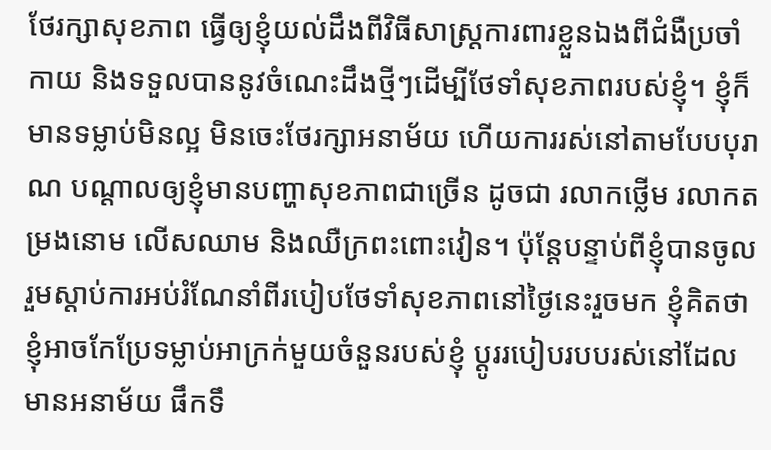ថែរក្សាសុខភាព ធ្វើឲ្យខ្ញុំយល់ដឹងពីវិធីសាស្រ្តការពារខ្លួនឯងពីជំងឺប្រចាំកាយ និងទទួលបាននូវចំណេះដឹងថ្មីៗដើម្បីថែទាំសុខភាពរបស់ខ្ញុំ។ ខ្ញុំក៏មានទម្លាប់មិនល្អ មិនចេះថែរក្សាអនាម័យ ហើយការរស់នៅតាមបែបបុរាណ បណ្តាលឲ្យខ្ញុំមានបញ្ហាសុខភាពជាច្រើន ដូចជា រលាកថ្លើម រលាកតម្រងនោម លើសឈាម និងឈឺក្រពះពោះវៀន។ ប៉ុន្តែបន្ទាប់ពីខ្ញុំបានចូលរួមស្ដាប់ការអប់រំណែនាំពីរបៀបថែទាំសុខភាពនៅថ្ងៃនេះរួចមក ខ្ញុំគិតថាខ្ញុំអាចកែប្រែទម្លាប់អាក្រក់មួយចំនួនរបស់ខ្ញុំ ប្តូររបៀបរបបរស់នៅដែលមានអនាម័យ ផឹកទឹ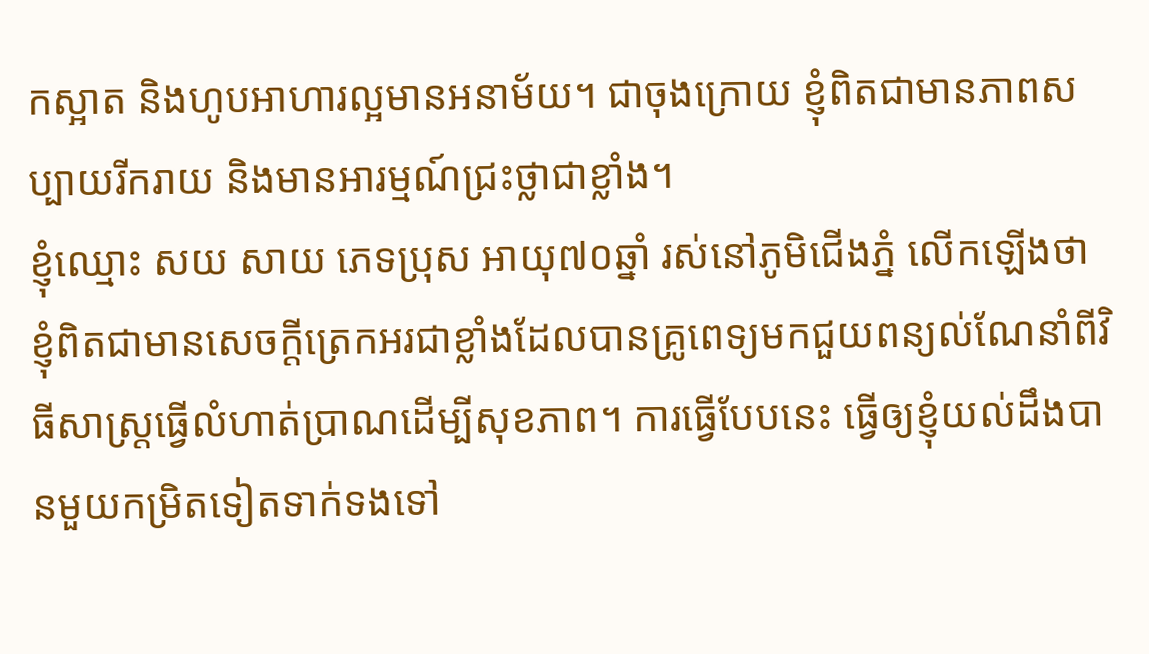កស្អាត និងហូបអាហារល្អមានអនាម័យ។ ជាចុងក្រោយ ខ្ញុំពិតជាមានភាពសប្បាយរីករាយ និងមានអារម្មណ៍ជ្រះថ្លាជាខ្លាំង។
ខ្ញុំឈ្មោះ សយ សាយ ភេទប្រុស អាយុ៧០ឆ្នាំ រស់នៅភូមិជើងភ្នំ លើកឡើងថា ខ្ញុំពិតជាមានសេចក្ដីត្រេកអរជាខ្លាំងដែលបានគ្រូពេទ្យមកជួយពន្យល់ណែនាំពីវិធីសាស្រ្តធ្វើលំហាត់ប្រាណដើម្បីសុខភាព។ ការធ្វើបែបនេះ ធ្វើឲ្យខ្ញុំយល់ដឹងបានមួយកម្រិតទៀតទាក់ទងទៅ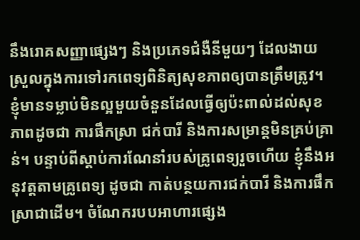នឹងរោគសញ្ញាផ្សេងៗ និងប្រភេទជំងឺនីមួយៗ ដែលងាយស្រួលក្នុងការទៅរកពេទ្យពិនិត្យសុខភាពឲ្យបានត្រឹមត្រូវ។ ខ្ញុំមានទម្លាប់មិនល្អមួយចំនួនដែលធ្វើឲ្យប៉ះពាល់ដល់សុខភាពដូចជា ការផឹកស្រា ជក់បារី និងការសម្រាន្តមិនគ្រប់គ្រាន់។ បន្ទាប់ពីស្ដាប់ការណែនាំរបស់គ្រូពេទ្យរួចហើយ ខ្ញុំនឹងអនុវត្តតាមគ្រូពេទ្យ ដូចជា កាត់បន្ថយការជក់បារី និងការផឹកស្រាជាដើម។ ចំណែករបបអាហារផ្សេង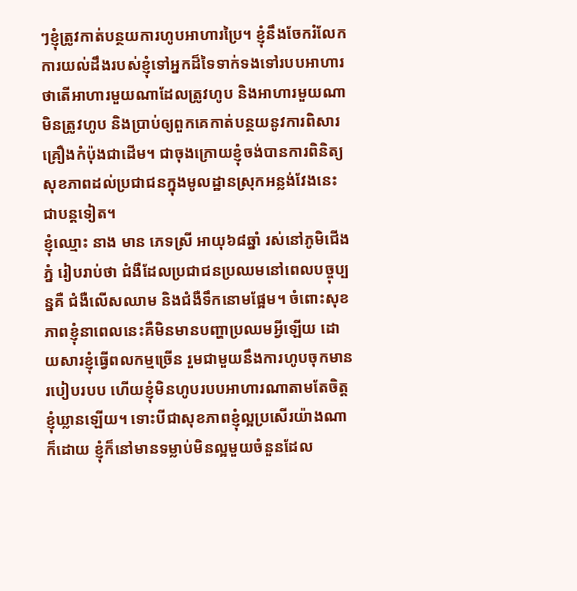ៗខ្ញុំត្រូវកាត់បន្ថយការហូបអាហារប្រៃ។ ខ្ញុំនឹងចែករំលែកការយល់ដឹងរបស់ខ្ញុំទៅអ្នកដ៏ទៃទាក់ទងទៅរបបអាហារថាតើអាហារមួយណាដែលត្រូវហូប និងអាហារមួយណាមិនត្រូវហូប និងប្រាប់ឲ្យពួកគេកាត់បន្ថយនូវការពិសារគ្រឿងកំប៉ុងជាដើម។ ជាចុងក្រោយខ្ញុំចង់បានការពិនិត្យសុខភាពដល់ប្រជាជនក្នុងមូលដ្ឋានស្រុកអន្លង់វែងនេះជាបន្តទៀត។
ខ្ញុំឈ្មោះ នាង មាន ភេទស្រី អាយុ៦៨ឆ្នាំ រស់នៅភូមិជើងភ្នំ រៀបរាប់ថា ជំងឺដែលប្រជាជនប្រឈមនៅពេលបច្ចុប្បន្នគឺ ជំងឺលើសឈាម និងជំងឺទឹកនោមផ្អែម។ ចំពោះសុខភាពខ្ញុំនាពេលនេះគឺមិនមានបញ្ហាប្រឈមអ្វីឡើយ ដោយសារខ្ញុំធ្វើពលកម្មច្រើន រួមជាមួយនឹងការហូបចុកមានរបៀបរបប ហើយខ្ញុំមិនហូបរបបអាហារណាតាមតែចិត្តខ្ញុំឃ្លានឡើយ។ ទោះបីជាសុខភាពខ្ញុំល្អប្រសើរយ៉ាងណាក៏ដោយ ខ្ញុំក៏នៅមានទម្លាប់មិនល្អមួយចំនួនដែល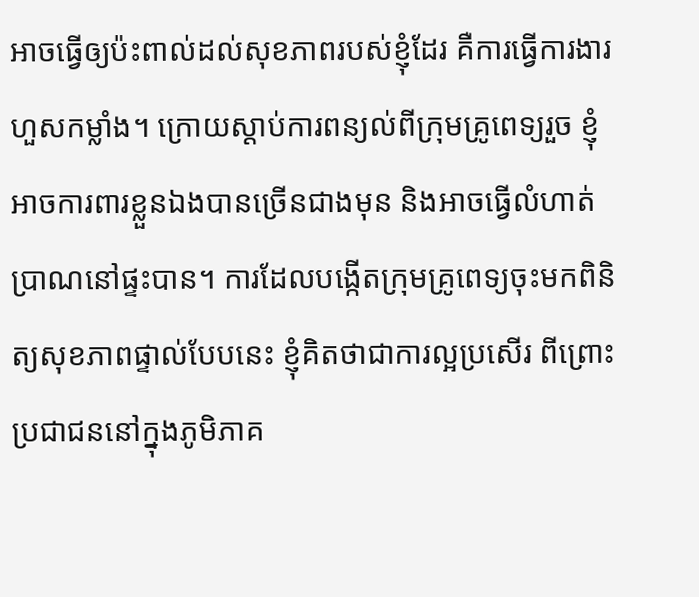អាចធ្វើឲ្យប៉ះពាល់ដល់សុខភាពរបស់ខ្ញុំដែរ គឺការធ្វើការងារហួសកម្លាំង។ ក្រោយស្ដាប់ការពន្យល់ពីក្រុមគ្រូពេទ្យរួច ខ្ញុំអាចការពារខ្លួនឯងបានច្រើនជាងមុន និងអាចធ្វើលំហាត់ប្រាណនៅផ្ទះបាន។ ការដែលបង្កើតក្រុមគ្រូពេទ្យចុះមកពិនិត្យសុខភាពផ្ទាល់បែបនេះ ខ្ញុំគិតថាជាការល្អប្រសើរ ពីព្រោះប្រជាជននៅក្នុងភូមិភាគ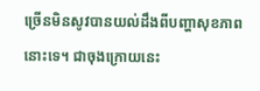ច្រើនមិនសូវបានយល់ដឹងពីបញ្ហាសុខភាពនោះទេ។ ជាចុងក្រោយនេះ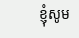ខ្ញុំសូម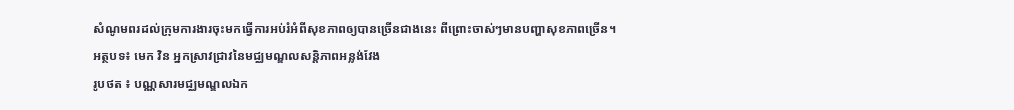សំណូមពរដល់ក្រុមការងារចុះមកធ្វើការអប់រំអំពីសុខភាពឲ្យបានច្រើនជាងនេះ ពីព្រោះចាស់ៗមានបញ្ហាសុខភាពច្រើន។
អត្ថបទ៖ មេក វិន អ្នកស្រាវជ្រាវនៃមជ្ឈមណ្ឌលសន្តិភាពអន្លង់វែង
រូបថត ៖ បណ្ណសារមជ្ឈមណ្ឌលឯក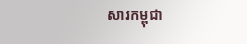សារកម្ពុជា